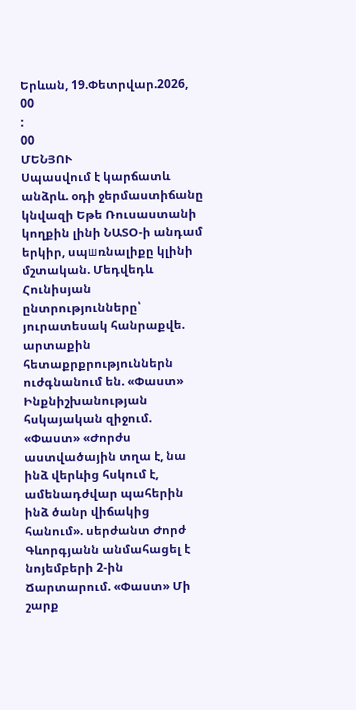Երևան, 19.Փետրվար.2026,
00
:
00
ՄԵՆՅՈՒ
Սպասվում է կարճատև անձրև. օդի ջերմաստիճանը կնվազի Եթե Ռուսաստանի կողքին լինի ՆԱՏՕ-ի անդամ երկիր, սպшռնալիքը կլինի մշտական. Մեդվեդև Հունիսյան ընտրությունները՝ յուրատեսակ հանրաքվե. արտաքին հետաքրքրություններն ուժգնանում են. «Փաստ» Ինքնիշխանության հսկայական զիջում. «Փաստ» «Ժորժս աստվածային տղա է, նա ինձ վերևից հսկում է, ամենադժվար պահերին ինձ ծանր վիճակից հանում». սերժանտ Ժորժ Գևորգյանն անմահացել է նոյեմբերի 2-ին Ճարտարում. «Փաստ» Մի շարք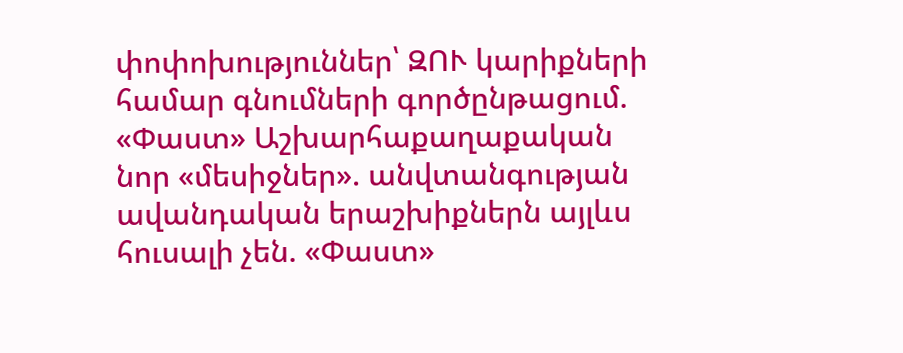փոփոխություններ՝ ԶՈՒ կարիքների համար գնումների գործընթացում. «Փաստ» Աշխարհաքաղաքական նոր «մեսիջներ». անվտանգության ավանդական երաշխիքներն այլևս հուսալի չեն. «Փաստ»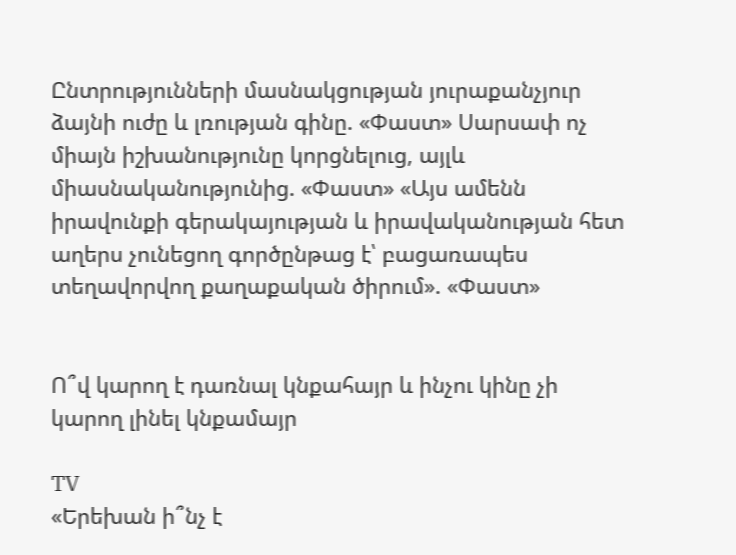Ընտրությունների մասնակցության յուրաքանչյուր ձայնի ուժը և լռության գինը. «Փաստ» Սարսափ ոչ միայն իշխանությունը կորցնելուց, այլև միասնականությունից. «Փաստ» «Այս ամենն իրավունքի գերակայության և իրավականության հետ աղերս չունեցող գործընթաց է՝ բացառապես տեղավորվող քաղաքական ծիրում». «Փաստ»


Ո՞վ կարող է դառնալ կնքահայր և ինչու կինը չի կարող լինել կնքամայր

TV
«Երեխան ի՞նչ է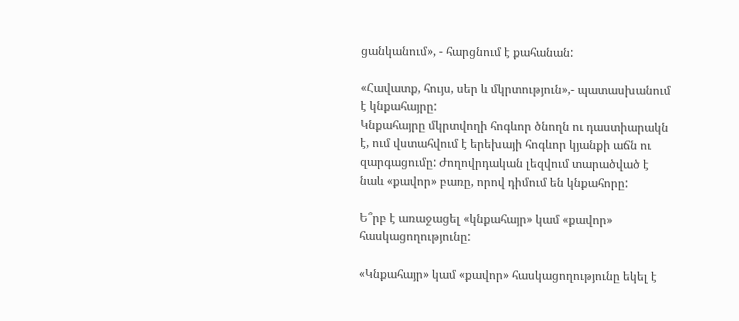ցանկանում», - հարցնում է քահանան:

«Հավատք, հույս, սեր և մկրտություն»,- պատասխանում է կնքահայրը:
Կնքահայրը մկրտվողի հոգևոր ծնողն ու դաստիարակն է, ում վստահվում է երեխայի հոգևոր կյանքի աճն ու զարգացումը: Ժողովրդական լեզվում տարածված է նաև «քավոր» բառը, որով դիմում են կնքահորը:

Ե՞րբ է առաջացել «կնքահայր» կամ «քավոր» հասկացողությունը:

«Կնքահայր» կամ «քավոր» հասկացողությունը եկել է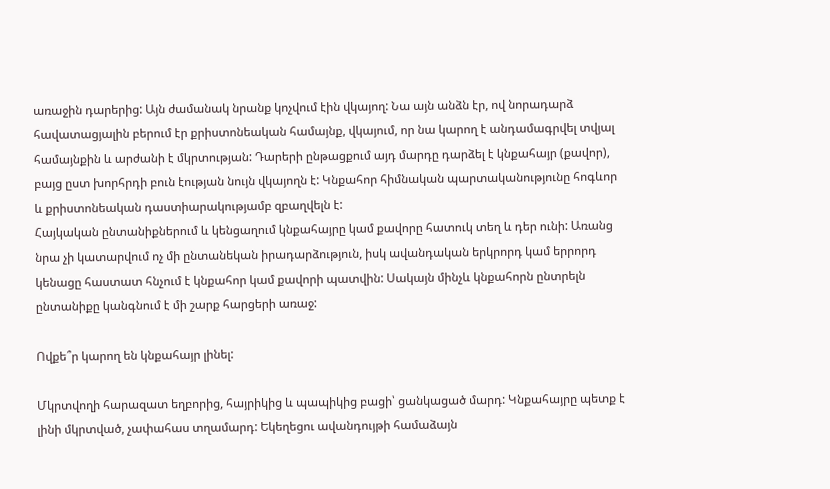առաջին դարերից: Այն ժամանակ նրանք կոչվում էին վկայող: Նա այն անձն էր, ով նորադարձ հավատացյալին բերում էր քրիստոնեական համայնք, վկայում, որ նա կարող է անդամագրվել տվյալ համայնքին և արժանի է մկրտության: Դարերի ընթացքում այդ մարդը դարձել է կնքահայր (քավոր), բայց ըստ խորհրդի բուն էության նույն վկայողն է: Կնքահոր հիմնական պարտականությունը հոգևոր և քրիստոնեական դաստիարակությամբ զբաղվելն է:
Հայկական ընտանիքներում և կենցաղում կնքահայրը կամ քավորը հատուկ տեղ և դեր ունի: Առանց նրա չի կատարվում ոչ մի ընտանեկան իրադարձություն, իսկ ավանդական երկրորդ կամ երրորդ կենացը հաստատ հնչում է կնքահոր կամ քավորի պատվին: Սակայն մինչև կնքահորն ընտրելն ընտանիքը կանգնում է մի շարք հարցերի առաջ:

Ովքե՞ր կարող են կնքահայր լինել:

Մկրտվողի հարազատ եղբորից, հայրիկից և պապիկից բացի՝ ցանկացած մարդ: Կնքահայրը պետք է լինի մկրտված, չափահաս տղամարդ: Եկեղեցու ավանդույթի համաձայն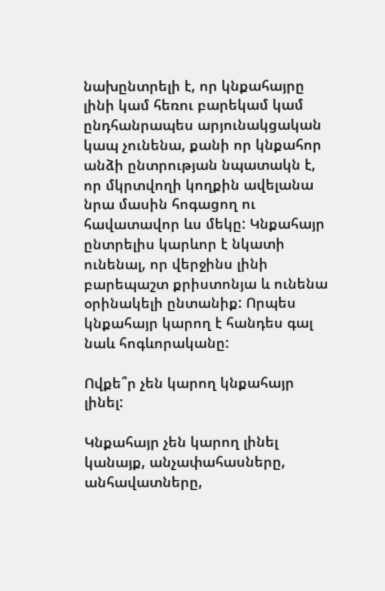նախընտրելի է, որ կնքահայրը լինի կամ հեռու բարեկամ կամ ընդհանրապես արյունակցական կապ չունենա, քանի որ կնքահոր անձի ընտրության նպատակն է, որ մկրտվողի կողքին ավելանա նրա մասին հոգացող ու հավատավոր ևս մեկը: Կնքահայր ընտրելիս կարևոր է նկատի ունենալ, որ վերջինս լինի բարեպաշտ քրիստոնյա և ունենա օրինակելի ընտանիք: Որպես կնքահայր կարող է հանդես գալ նաև հոգևորականը:

Ովքե՞ր չեն կարող կնքահայր լինել:

Կնքահայր չեն կարող լինել կանայք, անչափահասները, անհավատները,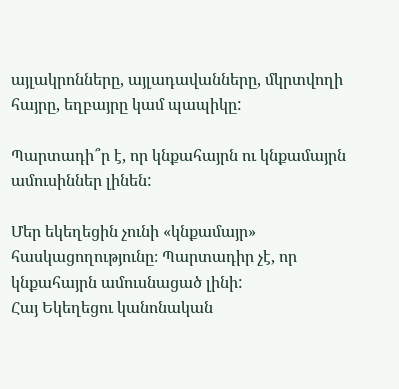այլակրոնները, այլադավանները, մկրտվողի հայրը, եղբայրը կամ պապիկը:

Պարտադի՞ր է, որ կնքահայրն ու կնքամայրն ամուսիններ լինեն:

Մեր եկեղեցին չունի «կնքամայր» հասկացողությունը։ Պարտադիր չէ, որ կնքահայրն ամուսնացած լինի:
Հայ Եկեղեցու կանոնական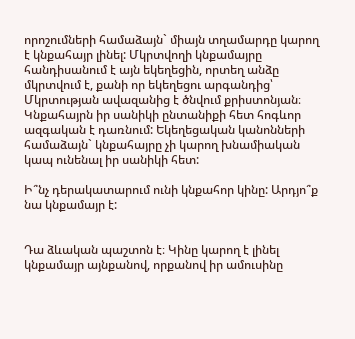որոշումների համաձայն` միայն տղամարդը կարող է կնքահայր լինել: Մկրտվողի կնքամայրը հանդիսանում է այն եկեղեցին, որտեղ անձը մկրտվում է, քանի որ եկեղեցու արգանդից՝ Մկրտության ավազանից է ծնվում քրիստոնյան։
Կնքահայրն իր սանիկի ընտանիքի հետ հոգևոր ազգական է դառնում: Եկեղեցական կանոնների համաձայն` կնքահայրը չի կարող խնամիական կապ ունենալ իր սանիկի հետ:

Ի՞նչ դերակատարում ունի կնքահոր կինը: Արդյո՞ք նա կնքամայր է:


Դա ձևական պաշտոն է։ Կինը կարող է լինել կնքամայր այնքանով, որքանով իր ամուսինը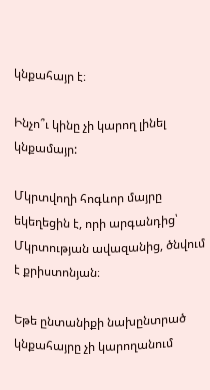կնքահայր է։

Ինչո՞ւ կինը չի կարող լինել կնքամայր:

Մկրտվողի հոգևոր մայրը եկեղեցին է, որի արգանդից՝ Մկրտության ավազանից, ծնվում է քրիստոնյան։

Եթե ընտանիքի նախընտրած կնքահայրը չի կարողանում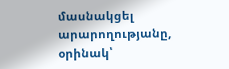մասնակցել արարողությանը, օրինակ՝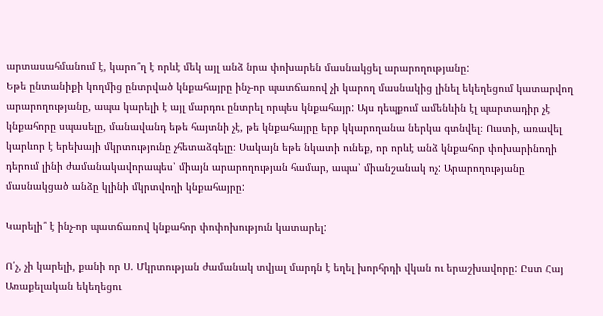արտասահմանում է, կարո՞ղ է որևէ մեկ այլ անձ նրա փոխարեն մասնակցել արարողությանը:
Եթե ընտանիքի կողմից ընտրված կնքահայրը ինչ-որ պատճառով չի կարող մասնակից լինել եկեղեցում կատարվող արարողությանը, ապա կարելի է այլ մարդու ընտրել որպես կնքահայր: Այս դեպքում ամենևին էլ պարտադիր չէ կնքահորը սպասելը, մանավանդ եթե հայտնի չէ, թե կնքահայրը երբ կկարողանա ներկա գտնվել։ Ուստի, առավել կարևոր է երեխայի մկրտությունը չհետաձգելը։ Սակայն եթե նկատի ունեք, որ որևէ անձ կնքահոր փոխարինողի դերում լինի ժամանակավորապես՝ միայն արարողության համար, ապա՝ միանշանակ ոչ: Արարողությանը մասնակցած անձը կլինի մկրտվողի կնքահայրը:

Կարելի՞ է ինչ-որ պատճառով կնքահոր փոփոխություն կատարել:

Ո՛չ, չի կարելի, քանի որ Ս. Մկրտության ժամանակ տվյալ մարդն է եղել խորհրդի վկան ու երաշխավորը: Ըստ Հայ Առաքելական եկեղեցու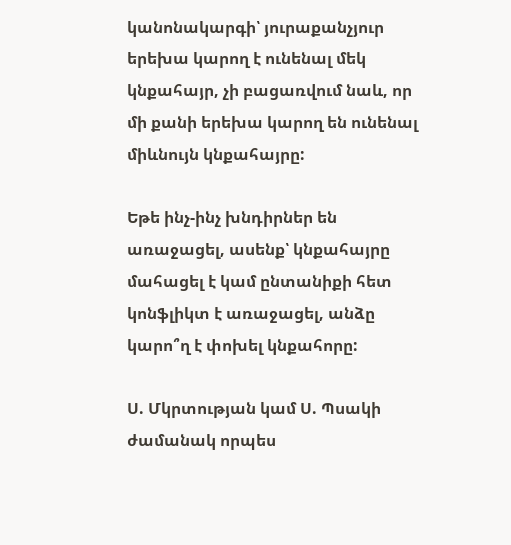կանոնակարգի՝ յուրաքանչյուր երեխա կարող է ունենալ մեկ կնքահայր, չի բացառվում նաև, որ մի քանի երեխա կարող են ունենալ միևնույն կնքահայրը:

Եթե ինչ-ինչ խնդիրներ են առաջացել, ասենք՝ կնքահայրը մահացել է կամ ընտանիքի հետ կոնֆլիկտ է առաջացել, անձը կարո՞ղ է փոխել կնքահորը:

Ս. Մկրտության կամ Ս. Պսակի ժամանակ որպես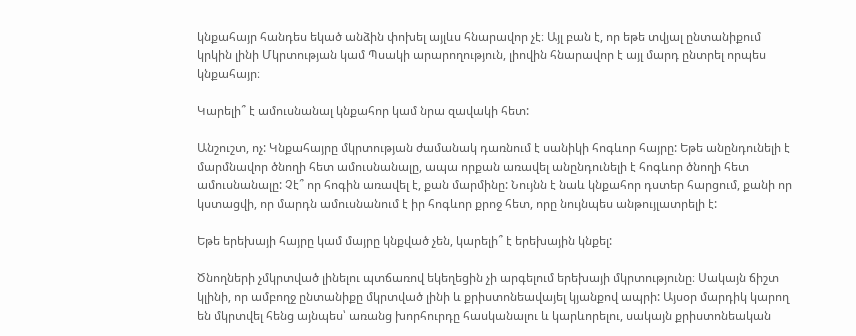կնքահայր հանդես եկած անձին փոխել այլևս հնարավոր չէ։ Այլ բան է, որ եթե տվյալ ընտանիքում կրկին լինի Մկրտության կամ Պսակի արարողություն, լիովին հնարավոր է այլ մարդ ընտրել որպես կնքահայր։

Կարելի՞ է ամուսնանալ կնքահոր կամ նրա զավակի հետ:

Անշուշտ, ոչ: Կնքահայրը մկրտության ժամանակ դառնում է սանիկի հոգևոր հայրը: Եթե անընդունելի է մարմնավոր ծնողի հետ ամուսնանալը, ապա որքան առավել անընդունելի է հոգևոր ծնողի հետ ամուսնանալը: Չէ՞ որ հոգին առավել է, քան մարմինը: Նույնն է նաև կնքահոր դստեր հարցում, քանի որ կստացվի, որ մարդն ամուսնանում է իր հոգևոր քրոջ հետ, որը նույնպես անթույլատրելի է:

Եթե երեխայի հայրը կամ մայրը կնքված չեն, կարելի՞ է երեխային կնքել:

Ծնողների չմկրտված լինելու պտճառով եկեղեցին չի արգելում երեխայի մկրտությունը։ Սակայն ճիշտ կլինի, որ ամբողջ ընտանիքը մկրտված լինի և քրիստոնեավայել կյանքով ապրի: Այսօր մարդիկ կարող են մկրտվել հենց այնպես՝ առանց խորհուրդը հասկանալու և կարևորելու, սակայն քրիստոնեական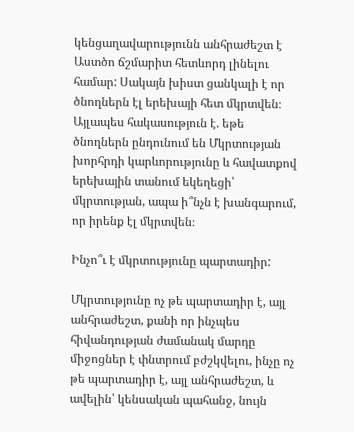կենցաղավարությունն անհրաժեշտ է Աստծո ճշմարիտ հետևորդ լինելու համար: Սակայն խիստ ցանկալի է որ ծնողներն էլ երեխայի հետ մկրտվեն։ Այլապես հակասություն է. եթե ծնողներն ընդունում են Մկրտության խորհրդի կարևորությունը և հավատքով երեխային տանում եկեղեցի՝ մկրտության, ապա ի՞նչն է խանգարում, որ իրենք էլ մկրտվեն։

Ինչո՞ւ է մկրտությունը պարտադիր:

Մկրտությունը ոչ թե պարտադիր է, այլ անհրաժեշտ, քանի որ ինչպես հիվանդության ժամանակ մարդը միջոցներ է փնտրում բժշկվելու, ինչը ոչ թե պարտադիր է, այլ անհրաժեշտ, և ավելին՝ կենսական պահանջ, նույն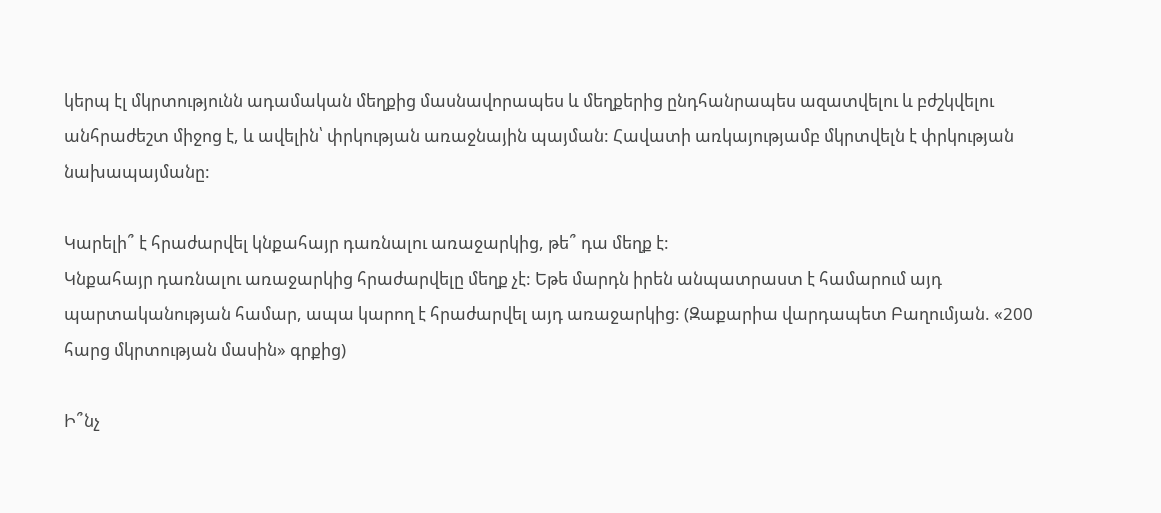կերպ էլ մկրտությունն ադամական մեղքից մասնավորապես և մեղքերից ընդհանրապես ազատվելու և բժշկվելու անհրաժեշտ միջոց է, և ավելին՝ փրկության առաջնային պայման: Հավատի առկայությամբ մկրտվելն է փրկության նախապայմանը:

Կարելի՞ է հրաժարվել կնքահայր դառնալու առաջարկից, թե՞ դա մեղք է:
Կնքահայր դառնալու առաջարկից հրաժարվելը մեղք չէ: Եթե մարդն իրեն անպատրաստ է համարում այդ պարտականության համար, ապա կարող է հրաժարվել այդ առաջարկից: (Զաքարիա վարդապետ Բաղումյան. «200 հարց մկրտության մասին» գրքից)

Ի՞նչ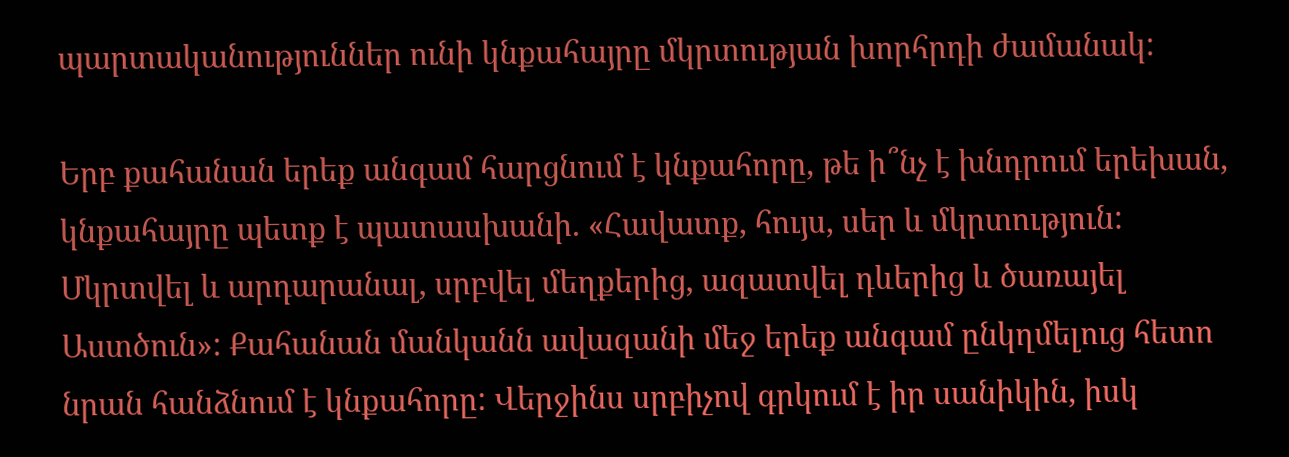պարտականություններ ունի կնքահայրը մկրտության խորհրդի ժամանակ:

Երբ քահանան երեք անգամ հարցնում է կնքահորը, թե ի՞նչ է խնդրում երեխան, կնքահայրը պետք է պատասխանի. «Հավատք, հույս, սեր և մկրտություն: Մկրտվել և արդարանալ, սրբվել մեղքերից, ազատվել դևերից և ծառայել Աստծուն»: Քահանան մանկանն ավազանի մեջ երեք անգամ ընկղմելուց հետո նրան հանձնում է կնքահորը: Վերջինս սրբիչով գրկում է իր սանիկին, իսկ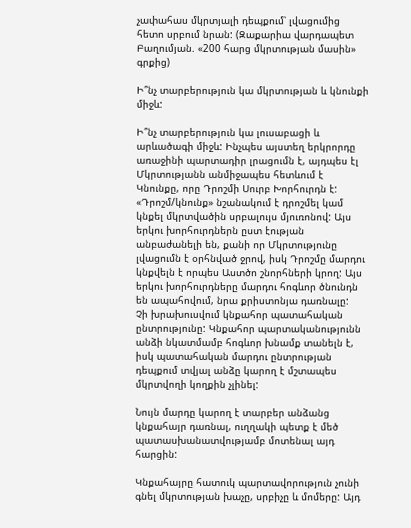չափահաս մկրտյալի դեպքում՝ լվացումից հետո սրբում նրան: (Զաքարիա վարդապետ Բաղումյան. «200 հարց մկրտության մասին» գրքից)

Ի՞նչ տարբերություն կա մկրտության և կնունքի միջև:

Ի՞նչ տարբերություն կա լուսաբացի և արևածագի միջև: Ինչպես այստեղ երկրորդը առաջինի պարտադիր լրացումն է, այդպես էլ Մկրտությանն անմիջապես հետևում է Կնունքը, որը Դրոշմի Սուրբ Խորհուրդն է: «Դրոշմ/կնունք» նշանակում է դրոշմել կամ կնքել մկրտվածին սրբալույս մյուռոնով: Այս երկու խորհուրդներն ըստ էության անբաժանելի են, քանի որ Մկրտությունը լվացումն է օրհնված ջրով, իսկ Դրոշմը մարդու կնքվելն է որպես Աստծո շնորհների կրող: Այս երկու խորհուրդները մարդու հոգևոր ծնունդն են ապահովում, նրա քրիստոնյա դառնալը:
Չի խրախուսվում կնքահոր պատահական ընտրությունը: Կնքահոր պարտականությունն անձի նկատմամբ հոգևոր խնամք տանելն է, իսկ պատահական մարդու ընտրության դեպքում տվյալ անձը կարող է մշտապես մկրտվողի կողքին չլինել:

Նույն մարդը կարող է տարբեր անձանց կնքահայր դառնալ, ուղղակի պետք է մեծ պատասխանատվությամբ մոտենալ այդ հարցին:

Կնքահայրը հատուկ պարտավորություն չունի գնել մկրտության խաչը, սրբիչը և մոմերը: Այդ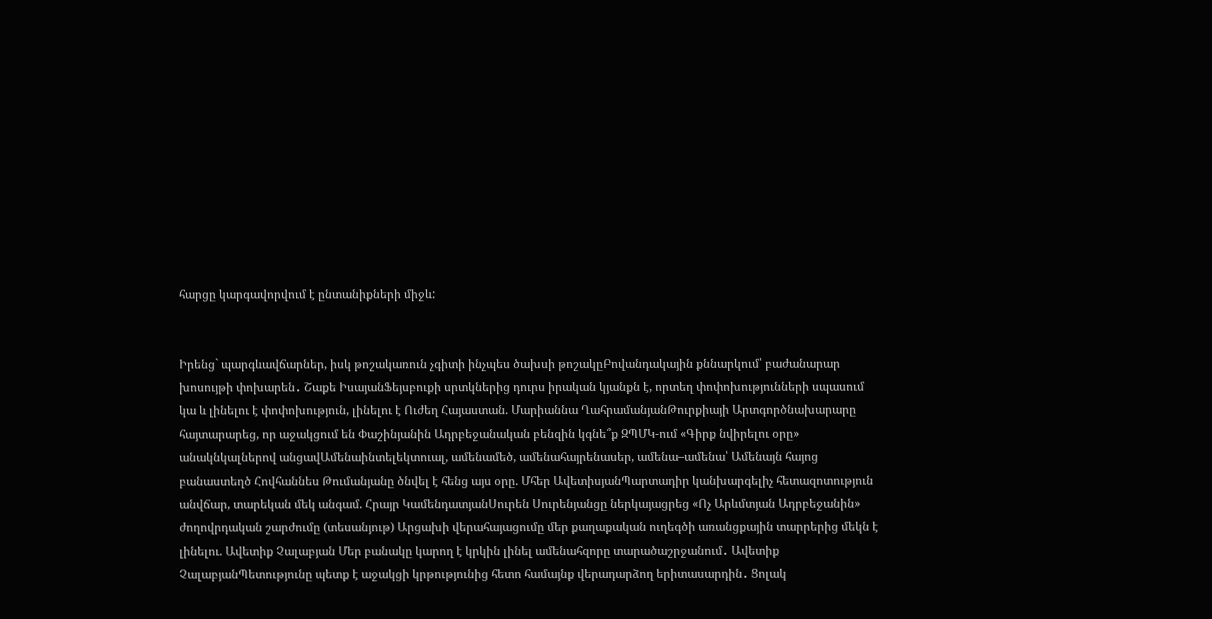հարցը կարգավորվում է ընտանիքների միջև:


Իրենց` պարգևավճարներ, իսկ թոշակառուն չգիտի ինչպես ծախսի թոշակըԲովանդակային քննարկում՝ բաժանարար խոսույթի փոխարեն․ Շաքե ԻսայանՖեյսբուքի սրտկներից դուրս իրական կյանքն է, որտեղ փոփոխությունների սպասում կա և լինելու է փոփոխություն, լինելու է Ուժեղ Հայաստան. Մարիաննա ՂահրամանյանԹուրքիայի Արտգործնախարարը հայտարարեց, որ աջակցում են Փաշինյանին Ադրբեջանական բենզին կգնե՞ք ԶՊՄԿ-ում «Գիրք նվիրելու օրը» անակնկալներով անցավԱմենաինտելեկտուալ, ամենամեծ, ամենահայրենասեր, ամենա–ամենա՝ Ամենայն հայոց բանաստեղծ Հովհաննես Թումանյանը ծնվել է հենց այս օրը. Մհեր ԱվետիսյանՊարտադիր կանխարգելիչ հետազոտություն անվճար, տարեկան մեկ անգամ. Հրայր ԿամենդատյանՍուրեն Սուրենյանցը ներկայացրեց «Ոչ Արևմտյան Ադրբեջանին» ժողովրդական շարժումը (տեսանյութ) Արցախի վերահայացումը մեր քաղաքական ուղեգծի առանցքային տարրերից մեկն է լինելու. Ավետիք Չալաբյան Մեր բանակը կարող է կրկին լինել ամենահզորը տարածաշրջանում․ Ավետիք ՉալաբյանՊետությունը պետք է աջակցի կրթությունից հետո համայնք վերադարձող երիտասարդին․ Ցոլակ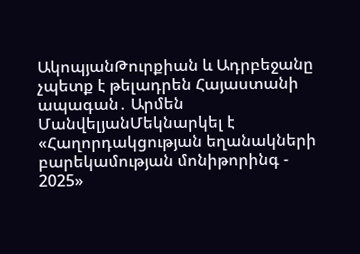ԱկոպյանԹուրքիան և Ադրբեջանը չպետք է թելադրեն Հայաստանի ապագան․ Արմեն ՄանվելյանՄեկնարկել է «Հաղորդակցության եղանակների բարեկամության մոնիթորինգ - 2025»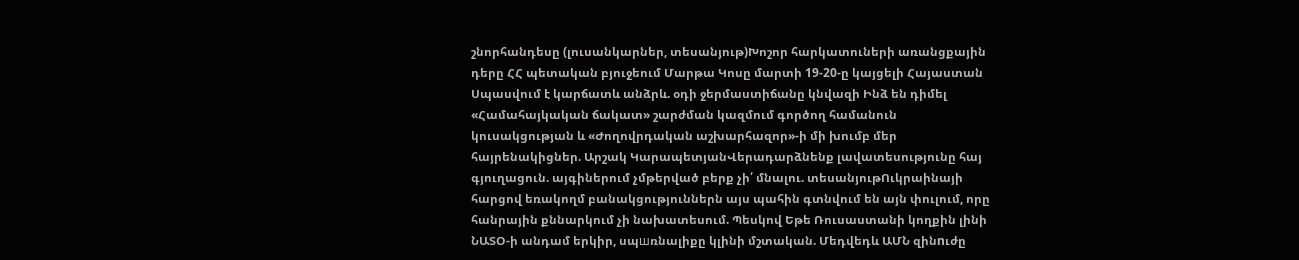շնորհանդեսը (լուսանկարներ, տեսանյութ)Խոշոր հարկատուների առանցքային դերը ՀՀ պետական բյուջեում Մարթա Կոսը մարտի 19-20-ը կայցելի Հայաստան Սպասվում է կարճատև անձրև. օդի ջերմաստիճանը կնվազի Ինձ են դիմել «Համահայկական ճակատ» շարժման կազմում գործող համանուն կուսակցության և «Ժողովրդական աշխարհազոր»-ի մի խումբ մեր հայրենակիցներ. Արշակ ԿարապետյանՎերադարձնենք լավատեսությունը հայ գյուղացուն. այգիներում չմթերված բերք չի՛ մնալու. տեսանյութՈւկրաինայի հարցով եռակողմ բանակցություններն այս պահին գտնվում են այն փուլում, որը հանրային քննարկում չի նախատեսում. Պեսկով Եթե Ռուսաստանի կողքին լինի ՆԱՏՕ-ի անդամ երկիր, սպшռնալիքը կլինի մշտական. Մեդվեդև ԱՄՆ զինnւժը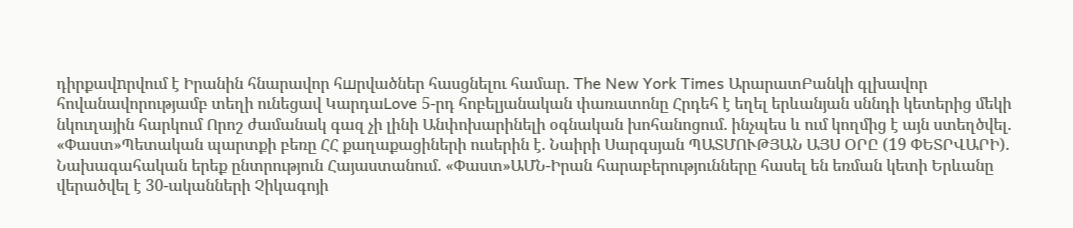դիրքավnրվում է Իրանին հնարավոր հшրվածներ հասցնելու համար. The New York Times ԱրարատԲանկի գլխավոր հովանավորությամբ տեղի ունեցավ ԿարդաLove 5-րդ հոբելյանական փառատոնը Հրդեհ է եղել երևանյան սննդի կետերից մեկի նկուղային հարկում Որոշ ժամանակ գազ չի լինի Անփոխարինելի օգնական խոհանոցում. ինչպես և ում կողմից է այն ստեղծվել. «Փաստ»Պետական պարտքի բեռը ՀՀ քաղաքացիների ուսերին է. Նաիրի Սարգսյան ՊԱՏՄՈՒԹՅԱՆ ԱՅՍ ՕՐԸ (19 ՓԵՏՐՎԱՐԻ). Նախագահական երեք ընտրություն Հայաստանում. «Փաստ»ԱՄՆ-Իրան հարաբերությունները հասել են եռման կետի Երևանը վերածվել է 30-ականների Չիկագոյի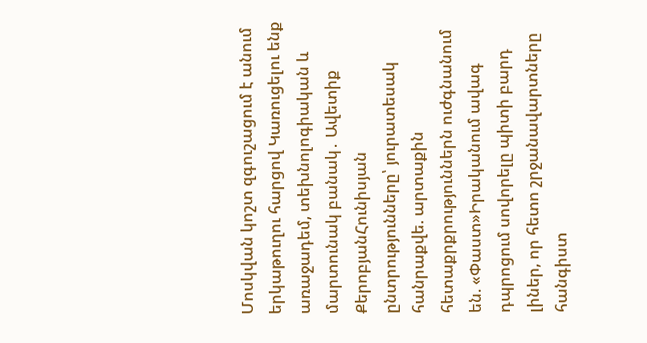Մոսկվան կոշտ զգուշացում է անում երկաթուղու հարցով Կառուցելու ենք առաջադեմ, տեխնոլոգիական և մարտունակ բանակ․ Ավետիք ՔերոբյանՀունիսյան ընտրությունները՝ յուրատեսակ հանրաքվե. արտաքին հետաքրքրություններն ուժգնանում են. «Փաստ»Իրականում ավագ դպրոցում սովորելը պիտի բարդ լիներ, որ հետո շրջանավարտները հանգիստ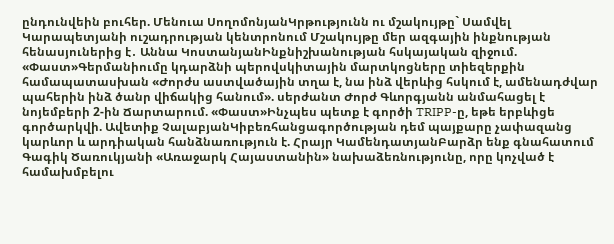ընդունվեին բուհեր. Մենուա ՍողոմոնյանԿրթությունն ու մշակույթը` Սամվել Կարապետյանի ուշադրության կենտրոնում Մշակույթը մեր ազգային ինքնության հենասյուներից է․ Աննա ԿոստանյանԻնքնիշխանության հսկայական զիջում. «Փաստ»Գերմանիումը կդարձնի պերովսկիտային մարտկոցները տիեզերքին համապատասխան «Ժորժս աստվածային տղա է, նա ինձ վերևից հսկում է, ամենադժվար պահերին ինձ ծանր վիճակից հանում». սերժանտ Ժորժ Գևորգյանն անմահացել է նոյեմբերի 2-ին Ճարտարում. «Փաստ»Ինչպես պետք է գործի TRIPP-ը, եթե երբևիցե գործարկվի. Ավետիք ՉալաբյանԿիբեռհանցագործության դեմ պայքարը չափազանց կարևոր և արդիական հանձնառություն է. Հրայր ԿամենդատյանԲարձր ենք գնահատում Գագիկ Ծառուկյանի «Առաջարկ Հայաստանին» նախաձեռնությունը, որը կոչված է համախմբելու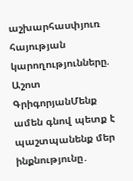աշխարհասփյուռ հայության կարողությունները. Աշոտ ԳրիգորյանՄենք ամեն գնով պետք է պաշտպանենք մեր ինքնությունը․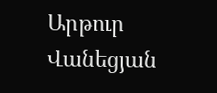Արթուր Վանեցյան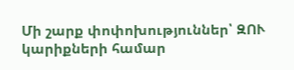Մի շարք փոփոխություններ՝ ԶՈՒ կարիքների համար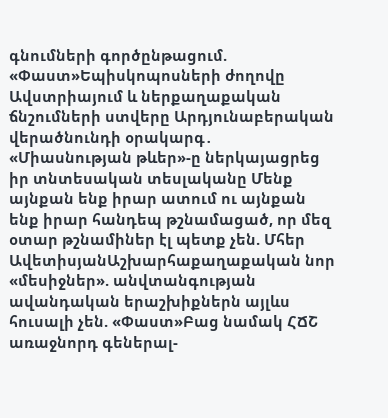գնումների գործընթացում. «Փաստ»Եպիսկոպոսների ժողովը Ավստրիայում և ներքաղաքական ճնշումների ստվերը Արդյունաբերական վերածնունդի օրակարգ․ «Միասնության թևեր»-ը ներկայացրեց իր տնտեսական տեսլականը Մենք այնքան ենք իրար ատում ու այնքան ենք իրար հանդեպ թշնամացած, որ մեզ օտար թշնամիներ էլ պետք չեն. Մհեր ԱվետիսյանԱշխարհաքաղաքական նոր «մեսիջներ». անվտանգության ավանդական երաշխիքներն այլևս հուսալի չեն. «Փաստ»Բաց նամակ ՀՃՇ առաջնորդ գեներալ-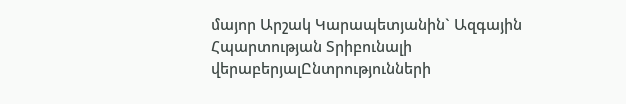մայոր Արշակ Կարապետյանին` Ազգային Հպարտության Տրիբունալի վերաբերյալԸնտրությունների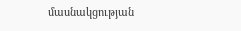մասնակցության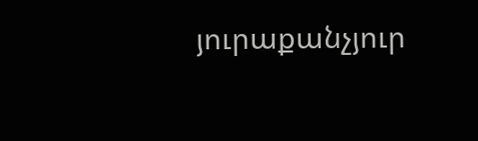յուրաքանչյուր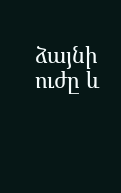ձայնի ուժը և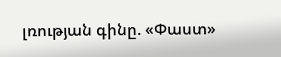լռության գինը. «Փաստ»